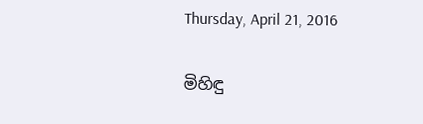Thursday, April 21, 2016

මිහිඳු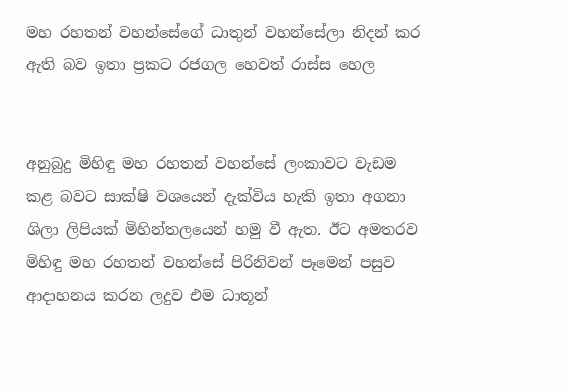මහ රහතන් වහන්සේගේ ධාතුන් වහන්සේලා නිදන් කර ඇති බව ඉතා ප්‍රකට රජගල හෙවත් රාස්ස හෙල


අනුබුදු මිහිඳු මහ රහතන් වහන්සේ ලංකාවට වැඩම කළ බවට සාක්ෂි වශයෙන් දැක්විය හැකි ඉතා අගනා ශිලා ලිපියක් මිහින්තලයෙන් හමු වී ඇත. ඊට අමතරව මිහිඳු මහ රහතන් වහන්සේ පිරිනිවන් පෑමෙන් පසුව ආදාහනය කරන ලදුව එම ධාතූන්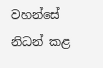වහන්සේ නිධන් කළ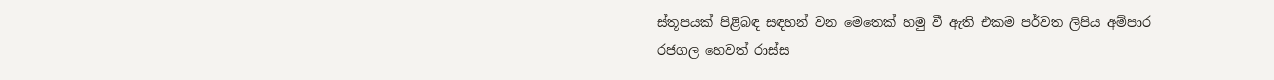ස්තූපයක් පිළිබඳ සඳහන් වන මෙතෙක් හමු වී ඇති එකම පර්වත ලිපිය අම්පාර රජගල හෙවත් රාස්ස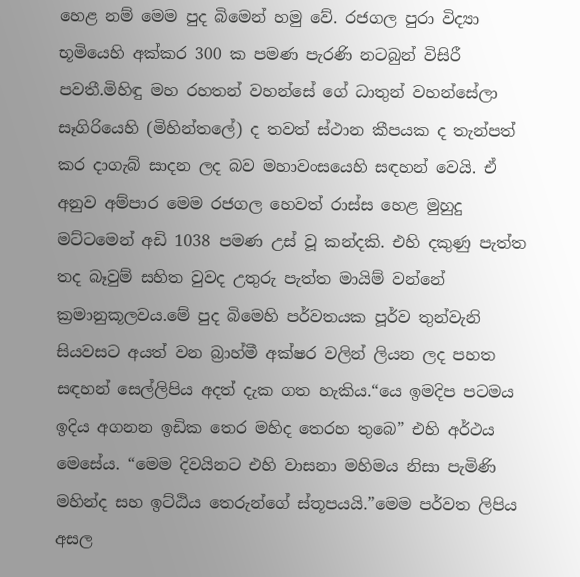හෙළ නම් මෙම පුද බිමෙන් හමු වේ. රජගල පුරා විද්‍යා භූමියෙහි අක්කර 300 ක පමණ පැරණි නටබුන් විසිරී පවතී.මිහිඳු මහ රහතන් වහන්සේ ගේ ධාතුන් වහන්සේලා සෑගිරියෙහි (මිහින්තලේ) ද තවත් ස්ථාන කීපයක ද තැන්පත් කර දාගැබ් සාදන ලද බව මහාවංසයෙහි සඳහන් වෙයි. ඒ අනුව අම්පාර මෙම රජගල හෙවත් රාස්ස හෙළ මුහුදු මට්ටමෙන් අඩි 1038 පමණ උස් වූ කන්දකි. එහි දකුණු පැත්ත තද බෑවුම් සහිත වුවද උතුරු පැත්ත මායිම් වන්නේ ක්‍රමානුකූලවය.මේ පුද බිමෙහි පර්වතයක පූර්ව තුන්වැනි සියවසට අයත් වන බ්‍රාහ්මී අක්ෂර වලින් ලියන ලද පහත සඳහන් සෙල්ලිපිය අදත් දැක ගත හැකිය.“යෙ ඉමදිප පටමය ඉදිය අගනන ඉඩික තෙර මහිද තෙරහ තුබෙ” එහි අර්ථය මෙසේය. “මෙම දිවයිනට එහි වාසනා මහිමය නිසා පැමිණි මහින්ද සහ ඉට්ඨිය තෙරුන්ගේ ස්තූපයයි.”මෙම පර්වත ලිපිය අසල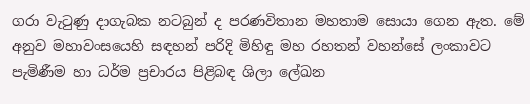ගරා වැටුණු දාගැබක නටබුන් ද පරණවිතාන මහතාම සොයා ගෙන ඇත. මේ අනුව මහාවංසයෙහි සඳහන් පරිදි මිහිඳු මහ රහතන් වහන්සේ ලංකාවට පැමිණීම හා ධර්ම ප්‍රචාරය පිළිබඳ ශිලා ලේඛන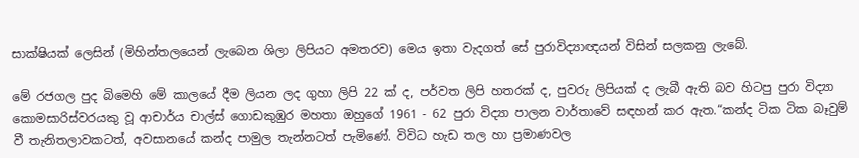සාක්ෂියක් ලෙසින් (මිහින්තලයෙන් ලැබෙන ශිලා ලිපියට අමතරව) මෙය ඉතා වැදගත් සේ පුරාවිද්‍යාඥයන් විසින් සලකනු ලැබේ.

මේ රජගල පුද බිමෙහි මේ කාලයේ දීම ලියන ලද ගුහා ලිපි 22 ක් ද, පර්වත ලිපි හතරක් ද, පුවරු ලිපියක් ද ලැබී ඇති බව හිටපු පුරා විද්‍යා කොමසාරිස්වරයකු වූ ආචාර්ය චාල්ස් ගොඩකුඹුර මහතා ඔහුගේ 1961 - 62 පුරා විද්‍යා පාලන වාර්තාවේ සඳහන් කර ඇත.“කන්ද ටික ටික බෑවුම් වී තැනිතලාවකටත්, අවසානයේ කන්ද පාමුල තැන්නටත් පැමිණේ. විවිධ හැඩ තල හා ප්‍රමාණවල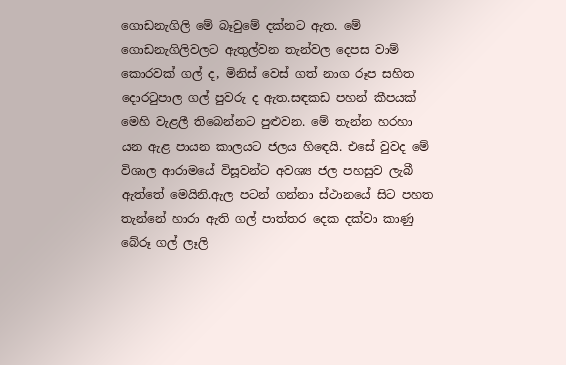ගොඩනැගිලි මේ බෑවුමේ දක්නට ඇත. මේ ගොඩනැගිලිවලට ඇතුල්වන තැන්වල දෙපස වාම් කොරවක් ගල් ද, මිනිස් වෙස් ගත් නාග රූප සහිත දොරටුපාල ගල් පුවරු ද ඇත.සඳකඩ පහන් කීපයක් මෙහි වැළලී තිබෙන්නට පුළුවන. මේ තැන්න හරහා යන ඇළ පායන කාලයට ජලය හි‍ඳෙයි. එසේ වුවද මේ විශාල ආරාමයේ විසූවන්ට අවශ්‍ය ජල පහසුව ලැබී ඇත්තේ මෙයිනි.ඇල පටන් ගන්නා ස්ථානයේ සිට පහත තැන්නේ හාරා ඇති ගල් පාත්තර දෙක දක්වා කාණු බේරූ ගල් ලෑලි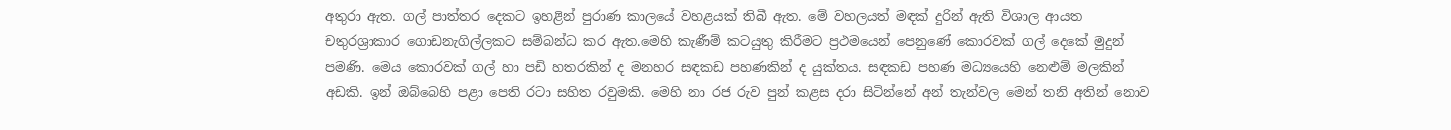අතුරා ඇත. ගල් පාත්තර දෙකට ඉහළින් පුරාණ කාලයේ වහළයක් තිබී ඇත. මේ වහලයත් මඳක් දුරින් ඇති විශාල ආයත චතුරශ්‍රාකාර ගොඩනැගිල්ලකට සම්බන්ධ කර ඇත.මෙහි කැණීම් කටයුතු කිරීමට ප්‍රථමයෙන් පෙනුණේ කොරවක් ගල් දෙකේ මුදුන් පමණි. මෙය කොරවක් ගල් හා පඩි හතරකින් ද මනහර සඳකඩ පහණකින් ද යුක්තය. සඳකඩ පහණ මධ්‍යයෙහි නෙළුම් මලකින් අඩකි. ඉන් ඔබ්බෙහි පළා පෙති රටා සහිත රවුමකි. මෙහි නා රජ රුව පුන් කළස දරා සිටින්නේ අන් තැන්වල මෙන් තනි අතින් නොව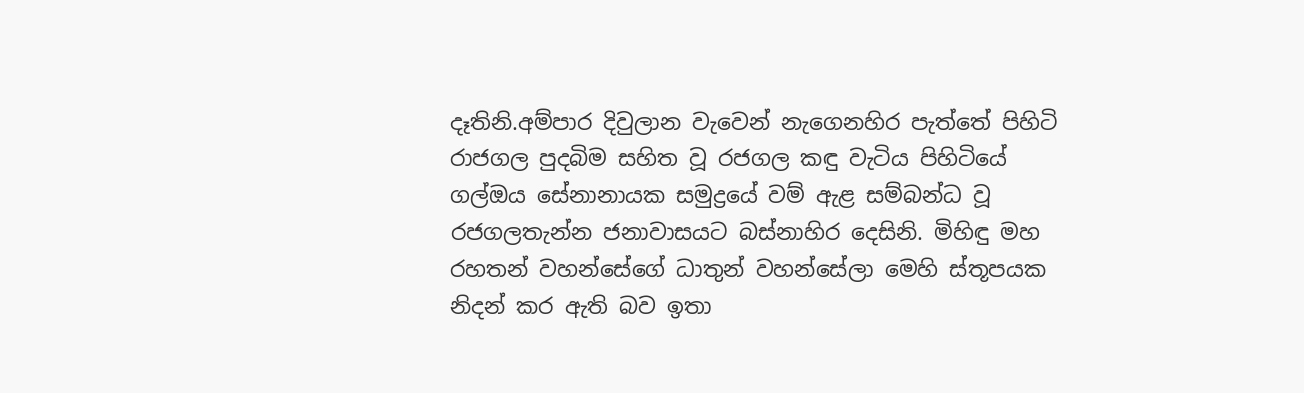දෑතිනි.අම්පාර දිවුලාන වැවෙන් නැගෙනහිර පැත්තේ පිහිටි රාජගල පුදබිම සහිත වූ රජගල කඳු වැටිය පිහිටියේ ගල්ඔය සේනානායක සමුද්‍රයේ වම් ඇළ සම්බන්ධ වූ රජගලතැන්න ජනාවාසයට බස්නාහිර දෙසිනි. මිහිඳු මහ රහතන් වහන්සේගේ ධාතුන් වහන්සේලා මෙහි ස්තූපයක නිදන් කර ඇති බව ඉතා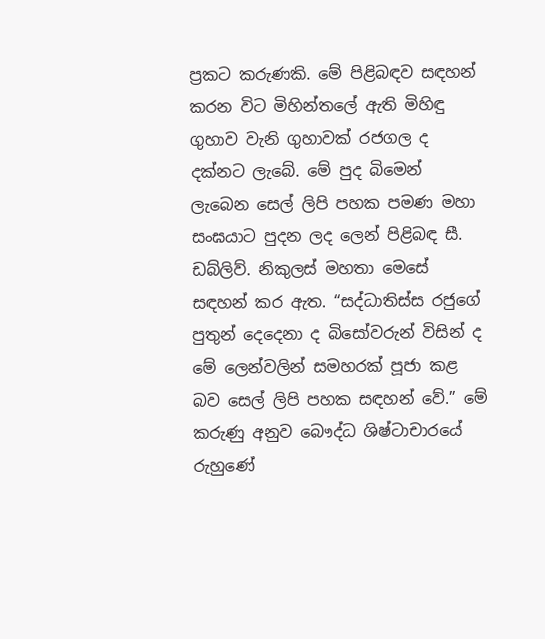ප්‍රකට කරුණකි. මේ පිළිබඳව සඳහන් කරන විට මිහින්තලේ ඇති මිහිඳු ගුහාව වැනි ගුහාවක් රජගල ද දක්නට ලැබේ. මේ පුද බිමෙන් ලැබෙන සෙල් ලිපි පහක පමණ මහා සංඝයාට පුදන ලද ලෙන් පිළිබඳ සී. ඩබ්ලිව්. නිකුලස් මහතා මෙසේ සඳහන් කර ඇත. “සද්ධාතිස්ස රජුගේ පුතුන් දෙදෙනා ද බිසෝවරුන් විසින් ද මේ ලෙන්වලින් සමහරක් පූජා කළ බව සෙල් ලිපි පහක සඳහන් වේ.” මේ කරුණු අනුව බෞද්ධ ශිෂ්ටාචාරයේ රුහුණේ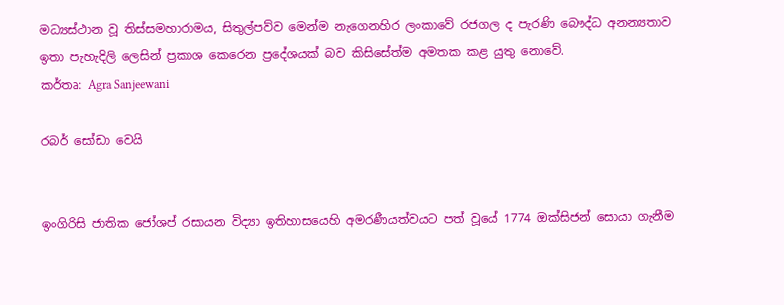මධ්‍යස්ථාන වූ තිස්සමහාරාමය, සිතුල්පව්ව මෙන්ම නැගෙනහිර ලංකාවේ රජගල ද පැරණි බෞද්ධ අනන්‍යතාව ඉතා පැහැදිලි ලෙසින් ප්‍රකාශ කෙරෙන ප්‍රදේශයක් බව කිසිසේත්ම අමතක කළ යුතු නොවේ.
කර්තෘ: Agra Sanjeewani

රබර් සෝඩා වෙයි


ඉංගිරිසි ජාතික ජෝශප් රසායන විද්‍යා ඉතිහාසයෙහි අමරණීයත්වයට පත් වූයේ 1774 ඔක්සිජන් සොයා ගැනීම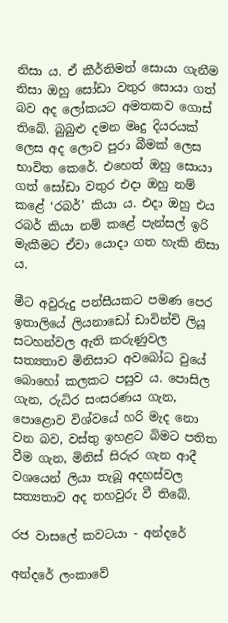නිසා ය. ඒ කීර්තිමත් සොයා ගැනීම නිසා ඔහු සෝඩා වතුර සොයා ගත් බව අද ලෝකයට අමතකව ගොස් තිබේ. බුබුළු දමන මෘදු දියරයක් ලෙස අද ලොව පුරා බීමක් ලෙස භාවිත කෙරේ. එහෙත් ඔහු සොයා ගත් සෝඩා වතුර එදා ඔහු නම් කළේ ‘රබර්’ කියා ය. එදා ඔහු එය රබර් කියා නම් කළේ පැන්සල් ඉරි මැකීමට ඒවා යොදා ගත හැකි නිසා ය.

මීට අවුරුදු පන්සීයකට පමණ පෙර ඉතාලියේ ලියනාඩෝ ඩාවින්චි ලියූ සටහන්වල ඇති කරුණුවල සත්‍යතාව මිනිසාට අවබෝධ වුයේ බොහෝ කලකට පසුව ය. පොසිල ගැන, රුධිර සංසරණය ගැන, පොළොව විශ්වයේ හරි මැද නො වන බව, වස්තු ඉහළට බිමට පතිත වීම ගැන, මිනිස් සිරුර ගැන ආදී වශයෙන් ලියා තැබූ අදහස්වල සත්‍යතාව අද තහවුරු වී තිබේ.

රජ වාසලේ කවටයා - අන්දරේ

අන්දරේ ලංකාවේ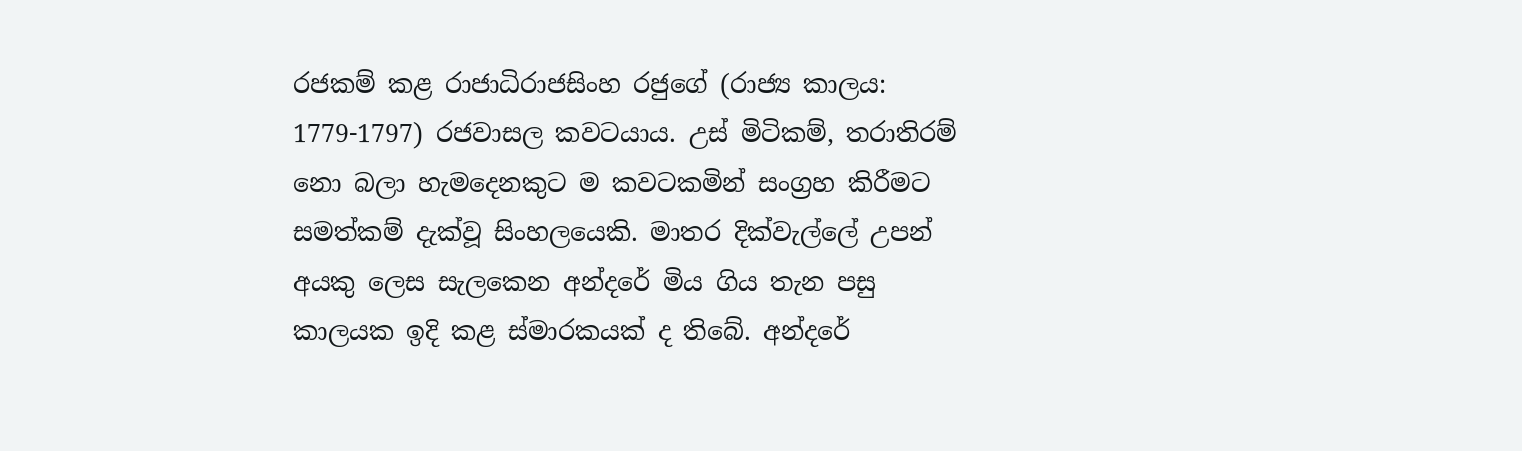රජකම් කළ රාජාධිරාජසිංහ රජුගේ (රාජ්‍ය කාලය: 1779-1797) රජවාසල කවටයාය. උස් මිටිකම්, තරාතිරම් නො බලා හැමදෙනකුට ම කවටකමින් සංග්‍රහ කිරීමට සමත්කම් දැක්වූ සිංහලයෙකි. මාතර දික්වැල්ලේ උපන් අයකු ලෙස සැලකෙන අන්දරේ මිය ගිය තැන පසු කාලයක ඉදි කළ ස්මාරකයක් ද තිබේ. අන්දරේ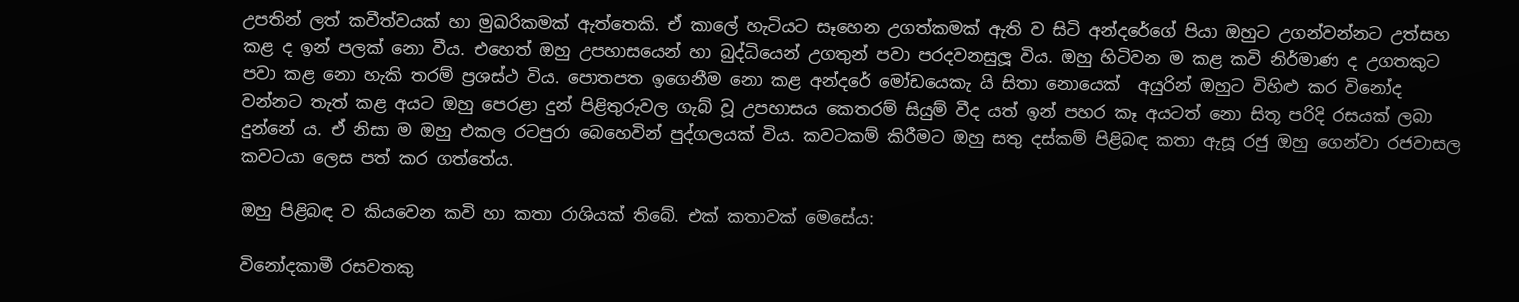උපතින් ලත් කවීත්වයක් හා මුඛරිකමක් ඇත්තෙකි. ඒ කාලේ හැටියට සෑහෙන උගත්කමක් ඇති ව සිටි අන්දරේගේ පියා ඔහුට උගන්වන්නට උත්සහ කළ ද ඉන් පලක් නො වීය. එහෙත් ඔහු උපහාසයෙන් හා බුද්ධියෙන් උගතුන් පවා පරදවනසුලූ විය. ඔහු හිටිවන ම කළ කවි නිර්මාණ ද උගතකුට පවා කළ නො හැකි තරම් ප්‍රශස්ථ විය. පොතපත ඉගෙනීම නො කළ අන්දරේ මෝඩයෙකැ යි සිතා නොයෙක්  අයුරින් ඔහුට විහිළු කර විනෝද වන්නට තැත් කළ අයට ඔහු පෙරළා දුන් පිළිතුරුවල ගැබ් වූ උපහාසය කෙතරම් සියුම් වීද යත් ඉන් පහර කෑ අයටත් නො සිතූ පරිදි රසයක් ලබා දුන්නේ ය. ඒ නිසා ම ඔහු එකල රටපුරා බෙහෙවින් පුද්ගලයක් විය. කවටකම් කිරීමට ඔහු සතු දස්කම් පිළිබඳ කතා ඇසූ රජු ඔහු ගෙන්වා රජවාසල කවටයා ලෙස පත් කර ගත්තේය.

ඔහු පිළිබඳ ව කියවෙන කවි හා කතා රාශියක් තිබේ. එක් කතාවක් මෙසේය:

විනෝදකාමී රසවතකු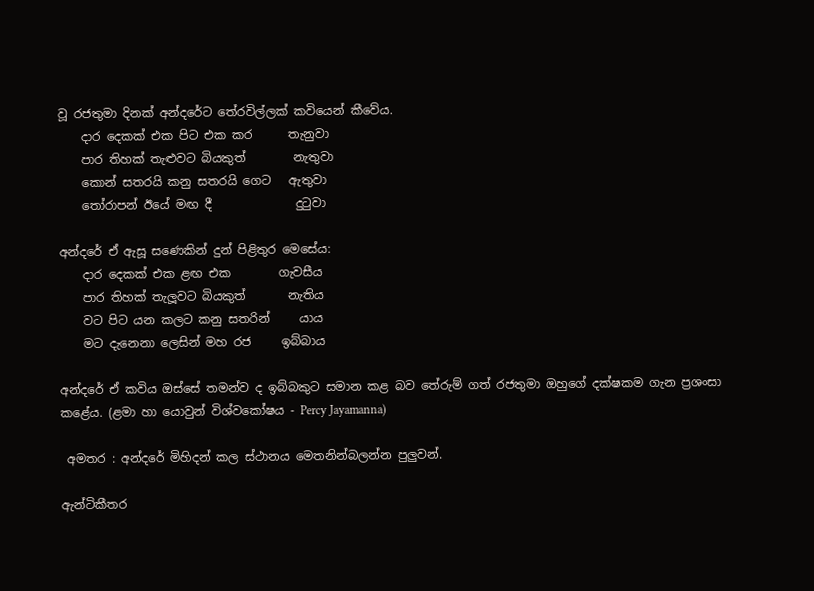වූ රජතුමා දිනක් අන්දරේට තේරවිල්ලක් කවියෙන් කීවේය.
    දාර දෙකක් එක පිට එක කර      තැනුවා
    පාර තිහක් තැළුවට බියකුත්        නැතුවා
    කොන් සතරයි කනු සතරයි ගෙට   ඇතුවා
    තෝරාපන් ඊයේ මඟ දී              දුටුවා

අන්දරේ ඒ ඇසූ සණෙකින් දුන් පිළිතුර මෙසේය:
    දාර දෙකක් එක ළඟ එක        ගැවසීය
    පාර තිහක් තැලූවට බියකුත්       නැතිය
    වට පිට යන කලට කනු සතරින්     යාය
    මට දැනෙනා ලෙසින් මහ රජ     ඉබ්බාය

අන්දරේ ඒ කවිය ඔස්සේ තමන්ව ද ඉබ්බකුට සමාන කළ බව තේරුම් ගත් රජතුමා ඔහුගේ දක්ෂකම ගැන ප්‍රශංසා කළේය. (ළමා හා යොවුන් විශ්වකෝෂය - Percy Jayamanna)

 අමතර : අන්දරේ මිහිදන් කල ස්ථානය මෙතනින්බලන්න පුලුවන්.

ඇන්ටිකීතර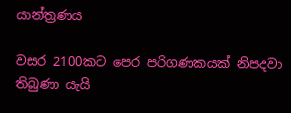යාන්ත්‍රණය

වසර 2100කට පෙර පරිගණකයක් නිපදවා තිබුණා යැයි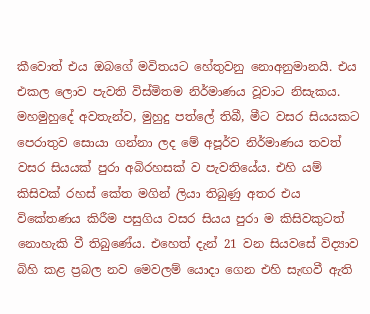කීවොත් එය ඔබගේ මවිතයට හේතුවනු නොඅනුමානයි. එය එකල ලොව පැවති විස්මිතම නිර්මාණය වූවාට නිසැකය. මහමුහුදේ අවතැන්ව, මුහුදු පත්ලේ තිබී, මීට වසර සියයකට පෙරාතුව සොයා ගන්නා ලද මේ අපූර්ව නිර්මාණය තවත් වසර සියයක් පුරා අබිරහසක් ව පැවතියේය. එහි යම් කිසිවක් රහස් කේත මගින් ලියා තිබුණු අතර එය විකේතණය කිරීම පසුගිය වසර සියය පුරා ම කිසිවකුටත් නොහැකි වී තිබුණේය. එහෙත් දැන් 21 වන සියවසේ විද්‍යාව බිහි කළ ප්‍රබල නව මෙවලම් යොදා ගෙන එහි සැඟවී ඇති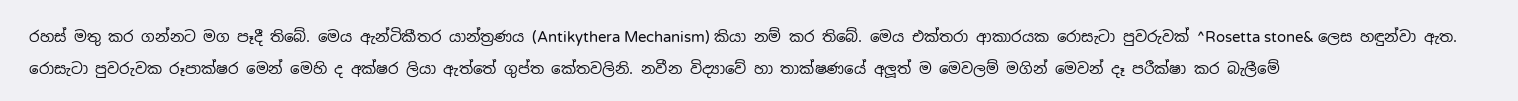රහස් මතු කර ගන්නට මග පෑදී තිබේ. මෙය ඇන්ටිකීතර යාන්ත්‍රණය (Antikythera Mechanism) කියා නම් කර තිබේ. මෙය එක්තරා ආකාරයක රොසැටා පුවරුවක් ^Rosetta stone& ලෙස හඳුන්වා ඇත. රොසැටා පුවරුවක රූපාක්ෂර මෙන් මෙහි ද අක්ෂර ලියා ඇත්තේ ගුප්ත කේතවලිනි. නවීන විද්‍යාවේ හා තාක්ෂණයේ අලූත් ම මෙවලම් මගින් මෙවන් දෑ පරීක්ෂා කර බැලීමේ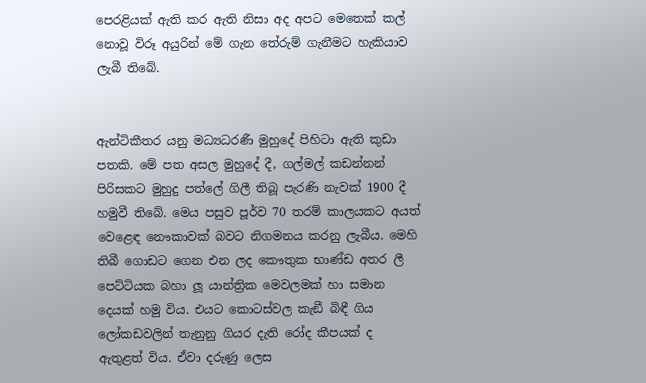පෙරළියක් ඇති කර ඇති නිසා අද අපට මෙතෙක් කල් නොවූ විරූ අයුරින් මේ ගැන තේරුම් ගැනීමට හැකියාව ලැබී තිබේ.


ඇන්ටිකීතර යනු මධ්‍යධරණී මුහුදේ පිහිටා ඇති කුඩා පතකි. මේ පත අසල මුහුදේ දී, ගල්මල් කඩන්නන් පිරිසකට මුහුදු පත්ලේ ගිලී තිබූ පැරණි නැවක් 1900 දී හමුවී තිබේ. මෙය පසුව පූර්ව 70 තරම් කාලයකට අයත් වෙළෙඳ නෞකාවක් බවට නිගමනය කරනු ලැබීය. මෙහි තිබී ගොඩට ගෙන එන ලද කෞතුක භාණ්ඩ අතර ලී පෙට්ටියක බහා ලූ යාන්ත්‍රික මෙවලමක් හා සමාන දෙයක් හමු විය. එයට කොටස්වල කැඞී බිඳී ගිය ලෝකඩවලින් තැනුනු ගියර දැති රෝද කීපයක් ද ඇතුළත් විය. ඒවා දරුණු ලෙස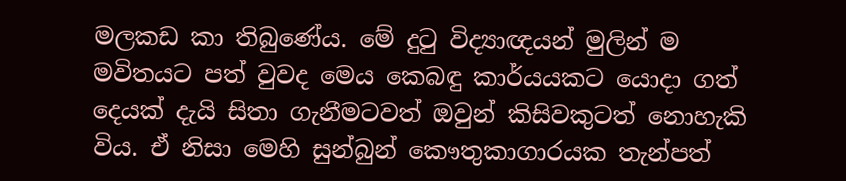මලකඩ කා තිබුණේය. මේ දුටු විද්‍යාඥයන් මුලින් ම මවිතයට පත් වුවද මෙය කෙබඳු කාර්යයකට යොදා ගත් දෙයක් දැයි සිතා ගැනීමටවත් ඔවුන් කිසිවකුටත් නොහැකි විය. ඒ නිසා මෙහි සුන්බුන් කෞතුකාගාරයක තැන්පත්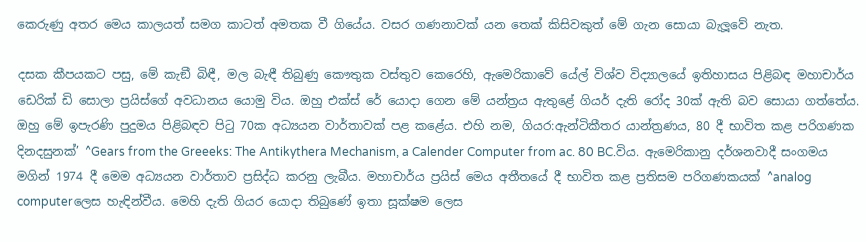කෙරුණු අතර මෙය කාලයත් සමග කාටත් අමතක වී ගියේය. වසර ගණනාවක් යන තෙක් කිසිවකුත් මේ ගැන සොයා බැලූවේ නැත.

දසක කීපයකට පසු, මේ කැඞී බිඳී, මල බැඳී තිබුණු කෞතුක වස්තුව කෙරෙහි, ඇමෙරිකාවේ යේල් විශ්ව විද්‍යාලයේ ඉතිහාසය පිළිබඳ මහාචාර්ය ඩෙරික් ඩි සොලා ප්‍රයිස්ගේ අවධානය යොමු විය. ඔහු එක්ස් රේ යොදා ගෙන මේ යන්ත්‍රය ඇතුළේ ගියර් දැති රෝද 30ක් ඇති බව සොයා ගත්තේය. ඔහු මේ ඉපැරණි පුදුමය පිළිබඳව පිටු 70ක අධ්‍යයන වාර්තාවක් පළ කළේය. එහි නම, ගියර:ඇන්ටිකීතර යාන්ත්‍රණය, 80 දී භාවිත කළ පරිගණක දිනදසුනක්’ ^Gears from the Greeeks: The Antikythera Mechanism, a Calender Computer from ac. 80 BC.විය. ඇමෙරිකානු දර්ශනවාදී සංගමය මගින් 1974 දී මෙම අධ්‍යයන වාර්තාව ප්‍රසිද්ධ කරනු ලැබීය. මහාචාර්ය ප්‍රයිස් මෙය අතීතයේ දී භාවිත කළ ප්‍රතිසම පරිගණකයක් ^analog computerලෙස හැඳින්වීය. මෙහි දැති ගියර යොදා තිබුණේ ඉතා සූක්ෂම ලෙස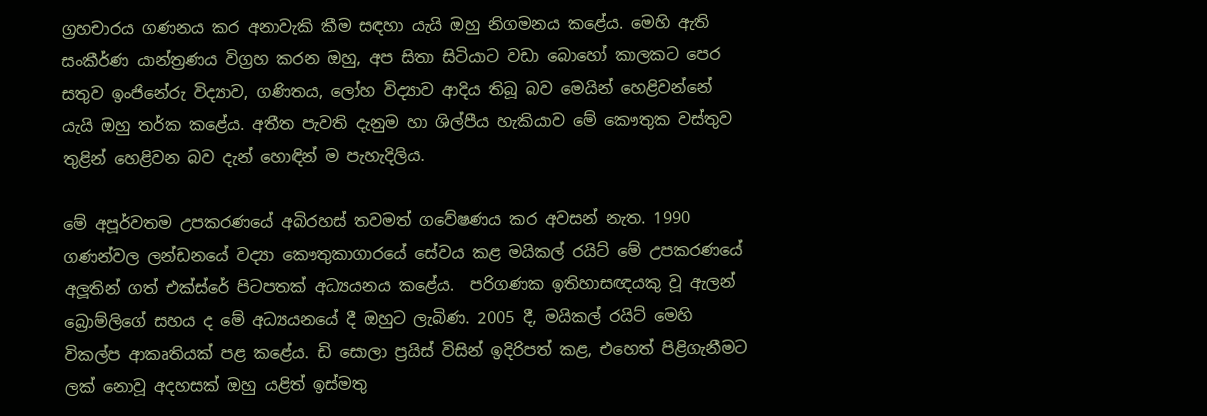ග්‍රහචාරය ගණනය කර අනාවැකි කීම සඳහා යැයි ඔහු නිගමනය කළේය. මෙහි ඇති සංකීර්ණ යාන්ත්‍රණය විග්‍රහ කරන ඔහු, අප සිතා සිටියාට වඩා බොහෝ කාලකට පෙර සතුව ඉංජිනේරු විද්‍යාව, ගණිතය, ලෝහ විද්‍යාව ආදිය තිබූ බව මෙයින් හෙළිවන්නේ යැයි ඔහු තර්ක කළේය. අතීත පැවති දැනුම හා ශිල්පීය හැකියාව මේ කෞතුක වස්තුව තුළින් හෙළිවන බව දැන් හොඳින් ම පැහැදිලිය.

මේ අපූර්වතම උපකරණයේ අබිරහස් තවමත් ගවේෂණය කර අවසන් නැත. 1990 ගණන්වල ලන්ඩනයේ වද්‍යා කෞතුකාගාරයේ සේවය කළ මයිකල් රයිට් මේ උපකරණයේ අලූතින් ගත් එක්ස්රේ පිටපතක් අධ්‍යයනය කළේය.  පරිගණක ඉතිහාසඥයකු වූ ඇලන් බ්‍රොම්ලිගේ සහය ද මේ අධ්‍යයනයේ දී ඔහුට ලැබිණ. 2005 දී, මයිකල් රයිට් මෙහි විකල්ප ආකෘතියක් පළ කළේය. ඩි සොලා ප්‍රයිස් විසින් ඉදිරිපත් කළ, එහෙත් පිළිගැනීමට ලක් නොවූ අදහසක් ඔහු යළිත් ඉස්මතු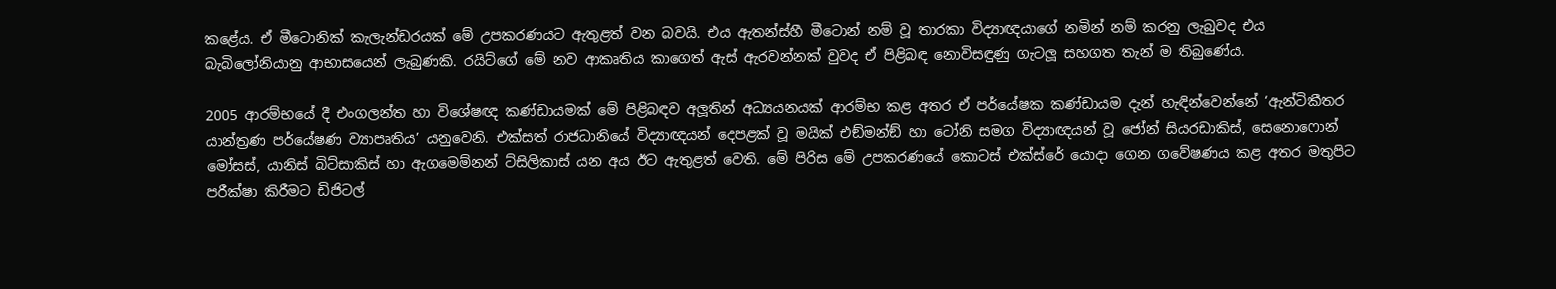කළේය. ඒ මීටොනික් කැලැන්ඩරයක් මේ උපකරණයට ඇතුළත් වන බවයි. එය ඇතන්ස්හී මීටොන් නම් වූ තාරකා විද්‍යාඥයාගේ නමින් නම් කරනු ලැබුවද එය බැබිලෝනියානු ආභාසයෙන් ලැබුණකි. රයිට්ගේ මේ නව ආකෘතිය කාගෙත් ඇස් ඇරවන්නක් වුවද ඒ පිළිබඳ නොවිසඳුණු ගැටලූ සහගත තැන් ම තිබුණේය.

2005 ආරම්භයේ දී එංගලන්ත හා විශේෂඥ කණ්ඩායමක් මේ පිළිබඳව අලූතින් අධ්‍යයනයක් ආරම්භ කළ අතර ඒ පර්යේෂක කණ්ඩායම දැන් හැඳින්වෙන්නේ ‘ඇන්ටිකීතර යාන්ත්‍රණ පර්යේෂණ ව්‍යාපෘතිය’ යනුවෙනි. එක්සත් රාජධානියේ විද්‍යාඥයන් දෙපළක් වූ මයික් එඞ්මන්ඞ් හා ටෝනි සමග විද්‍යාඥයන් වූ ජෝන් සියරඩාකිස්, සෙනොෆොන් මෝසස්, යානිස් බිට්සාකිස් හා ඇගමෙම්නන් ට්සිලිකාස් යන අය ඊට ඇතුළත් වෙති. මේ පිරිස මේ උපකරණයේ කොටස් එක්ස්රේ යොදා ගෙන ගවේෂණය කළ අතර මතුපිට පරීක්ෂා කිරීමට ඩිජිටල්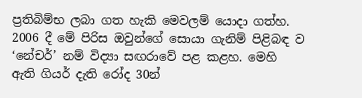ප්‍රතිබිම්භ ලබා ගත හැකි මෙවලම් යොදා ගත්හ. 2006 දී මේ පිරිස ඔවුන්ගේ සොයා ගැනිම් පිළිබඳ ව ‘නේචර්’ නම් විද්‍යා සඟරාවේ පළ කළහ. මෙහි ඇති ගියර් දැති රෝද 30න්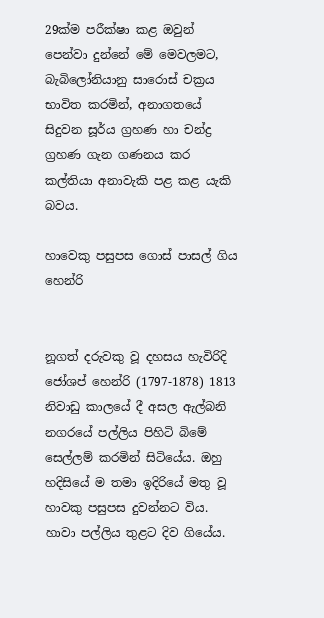29ක්ම පරීක්ෂා කළ ඔවුන් පෙන්වා දුන්නේ මේ මෙවලමට, බැබිලෝනියානු සාරොස් චක්‍රය භාවිත කරමින්, අනාගතයේ සිදුවන සූර්ය ග්‍රහණ හා චන්ද්‍ර ග්‍රහණ ගැන ගණනය කර කල්තියා අනාවැකි පළ කළ යැකි බවය.

හාවෙකු පසුපස ගොස් පාසල් ගිය හෙන්රි


නූගත් දරුවකු වූ දහසය හැවිරිදි ජෝශප් හෙන්රි (1797-1878) 1813 නිවාඩු කාලයේ දී අසල ඇල්බනි නගරයේ පල්ලිය පිහිටි බිමේ සෙල්ලම් කරමින් සිටියේය. ඔහු හදිසියේ ම තමා ඉදිරියේ මතු වූ හාවකු පසුපස දුවන්නට විය. හාවා පල්ලිය තුළට දිව ගියේය.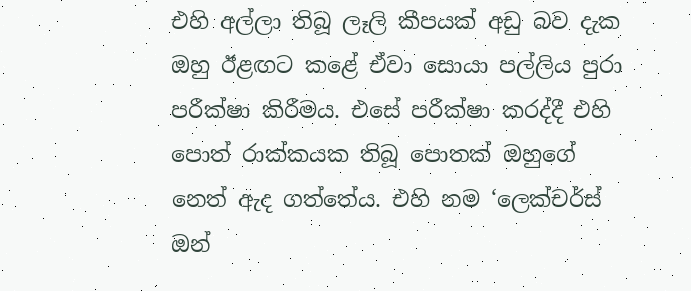එහි අල්ලා තිබූ ලෑලි කීපයක් අඩු බව දැක ඔහු ඊළඟට කළේ ඒවා සොයා පල්ලිය පුරා පරීක්ෂා කිරීමය. එසේ පරීක්ෂා කරද්දී එහි පොත් රාක්කයක තිබූ පොතක් ඔහුගේ නෙත් ඇද ගත්තේය. එහි නම ‘ලෙක්චර්ස් ඔන්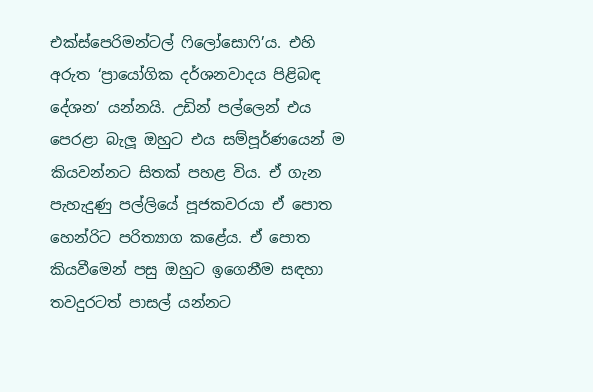එක්ස්පෙරිමන්ටල් ෆිලෝසොෆි’ය. එහි අරුත ‘ප්‍රායෝගික දර්ශනවාදය පිළිබඳ දේශන’ යන්නයි. උඩින් පල්ලෙන් එය පෙරළා බැලූ ඔහුට එය සම්පූර්ණයෙන් ම කියවන්නට සිතක් පහළ විය. ඒ ගැන පැහැදුණු පල්ලියේ පූජකවරයා ඒ පොත හෙන්රිට පරිත්‍යාග කළේය. ඒ පොත කියවීමෙන් පසු ඔහුට ඉගෙනීම සඳහා තවදුරටත් පාසල් යන්නට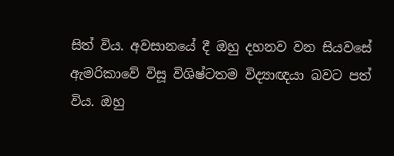සිත් විය. අවසානයේ දී ඔහු දහනව වන සියවසේ ඇමරිකාවේ විසූ විශිෂ්ටතම විද්‍යාඥයා බවට පත් විය. ඔහු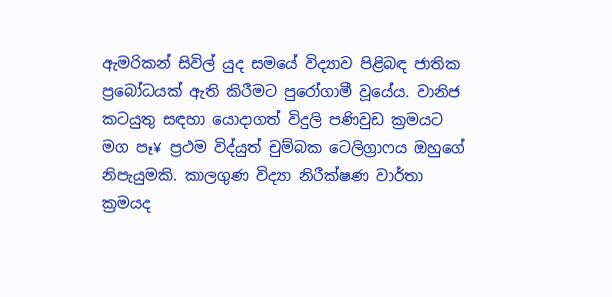ඇමරිකන් සිවිල් යුද සමයේ විද්‍යාව පිළිබඳ ජාතික ප්‍රබෝධයක් ඇති කිරීමට පුරෝගාමී වූයේය. වානිජ කටයුතු සඳහා යොදාගත් විදුලි පණිවුඩ ක්‍රමයට මග පෑ¥ ප්‍රථම විද්යුත් චුම්බක ටෙලිග්‍රාෆය ඔහුගේ නිපැයුමකි. කාලගුණ විද්‍යා නිරීක්ෂණ වාර්තා ක්‍රමයද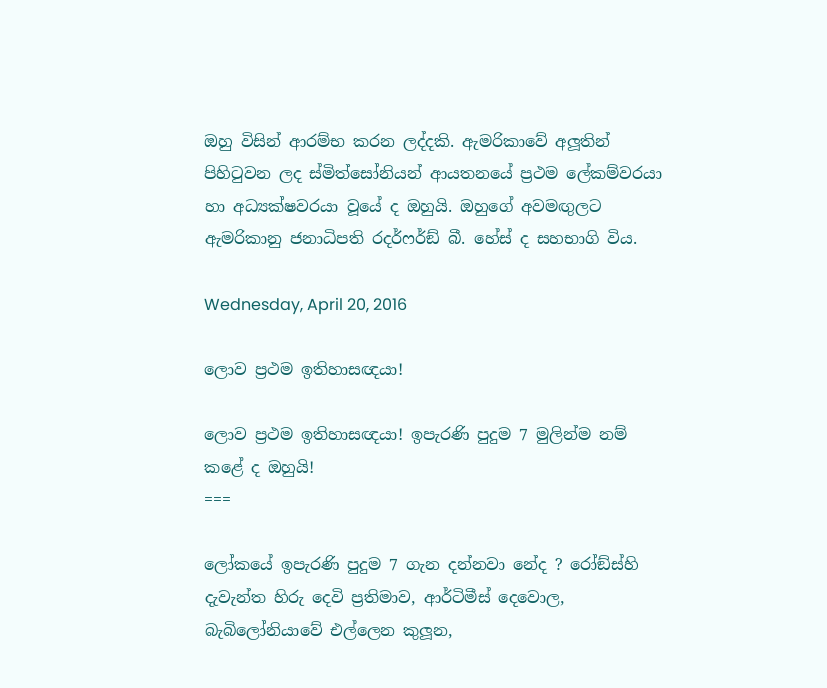ඔහු විසින් ආරම්භ කරන ලද්දකි. ඇමරිකාවේ අලූතින් පිහිටුවන ලද ස්මිත්සෝනියන් ආයතනයේ ප්‍රථම ලේකම්වරයා හා අධ්‍යක්ෂවරයා වූයේ ද ඔහුයි. ඔහුගේ අවමඟුලට ඇමරිකානු ජනාධිපති රදර්ෆර්ඞ් බී. හේස් ද සහභාගි විය.

Wednesday, April 20, 2016

ලොව ප්‍රථම ඉතිහාසඥයා!

ලොව ප්‍රථම ඉතිහාසඥයා! ඉපැරණි පුදුම 7 මුලින්ම නම් කළේ ද ඔහුයි!
===

ලෝකයේ ඉපැරණි පුදුම 7 ගැන දන්නවා නේද ? රෝඞ්ස්හි දැවැන්ත හිරු දෙවි ප්‍රතිමාව, ආර්ටිමීස් දෙවොල, බැබිලෝනියාවේ එල්ලෙන කුලූන,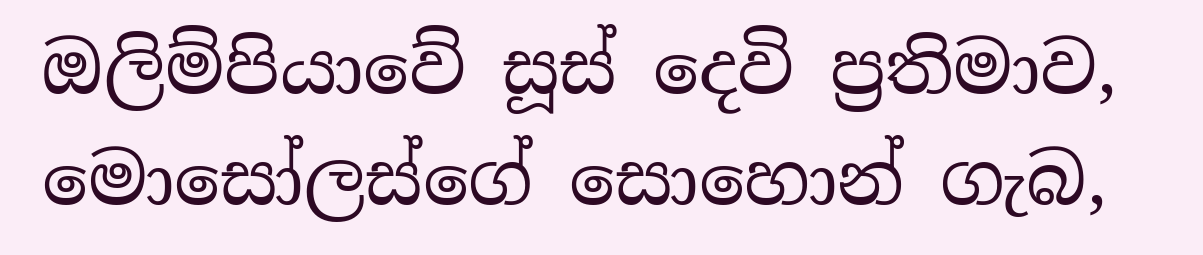ඔලිම්පියාවේ සූස් දෙවි ප්‍රතිමාව, මොසෝලස්ගේ සොහොන් ගැබ,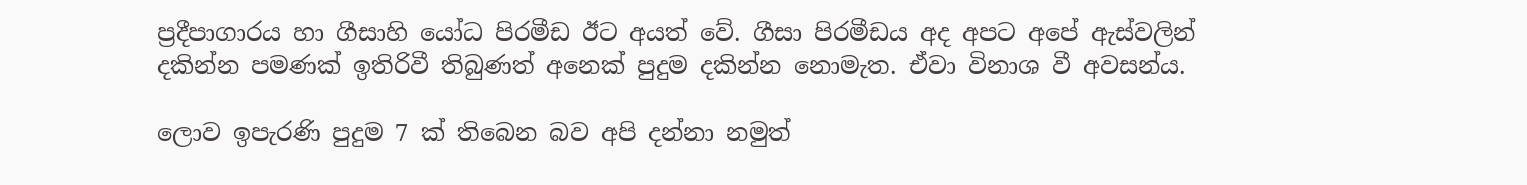ප්‍රදීපාගාරය හා ගීසාහි යෝධ පිරමීඩ ඊට අයත් වේ. ගීසා පිරමීඩය අද අපට අපේ ඇස්වලින් දකින්න පමණක් ඉතිරිවී තිබුණත් අනෙක් පුදුම දකින්න නොමැත. ඒවා විනාශ වී අවසන්ය.

ලොව ඉපැරණි පුදුම 7 ක් තිබෙන බව අපි දන්නා නමුත්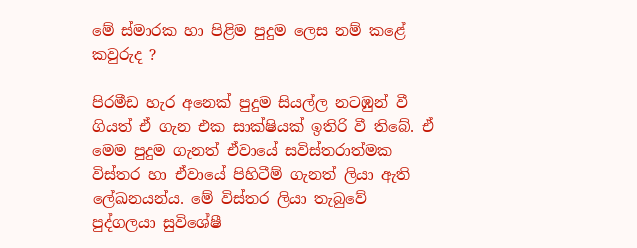මේ ස්මාරක හා පිළිම පුදුම ලෙස නම් කළේ කවුරුද ?

පිරමීඩ හැර අනෙක් පුදුම සියල්ල නටඹුන් වී ගියත් ඒ ගැන එක සාක්ෂියක් ඉතිරි වී තිබේ. ඒ මෙම පුදුම ගැනත් ඒවායේ සවිස්තරාත්මක විස්තර හා ඒවායේ පිහිටීම් ගැනත් ලියා ඇති ලේඛනයන්ය. මේ විස්තර ලියා තැබුවේ පුද්ගලයා සුවිශේෂී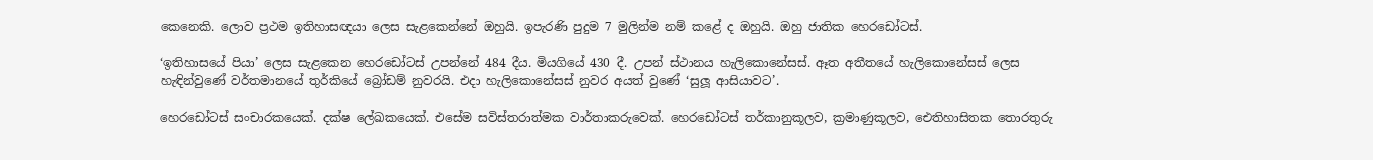කෙනෙකි. ලොව ප්‍රථම ඉතිහාසඥයා ලෙස සැළකෙන්නේ ඔහුයි. ඉපැරණි පුදුම 7 මුලින්ම නම් කළේ ද ඔහුයි. ඔහු ජාතික හෙරඩෝටස්.

‘ඉතිහාසයේ පියා’ ලෙස සැළකෙන හෙරඩෝටස් උපන්නේ 484 දීය. මියගියේ 430 දී. උපන් ස්ථානය හැලිකොනේසස්. ඈත අතීතයේ හැලිකොනේසස් ලෙස හැඳින්වුණේ වර්තමානයේ තුර්කියේ බ්‍රෝඩම් නුවරයි. එදා හැලිකොනේසස් නුවර අයත් වුණේ ‘සුලූ ආසියාවට’.

හෙරඩෝටස් සංචාරකයෙක්. දක්ෂ ලේඛකයෙක්. එසේම සවිස්තරාත්මක වාර්තාකරුවෙක්. හෙරඩෝටස් තර්කානුකූලව, ක්‍රමාණුකූලව, ඓතිහාසිතක තොරතුරු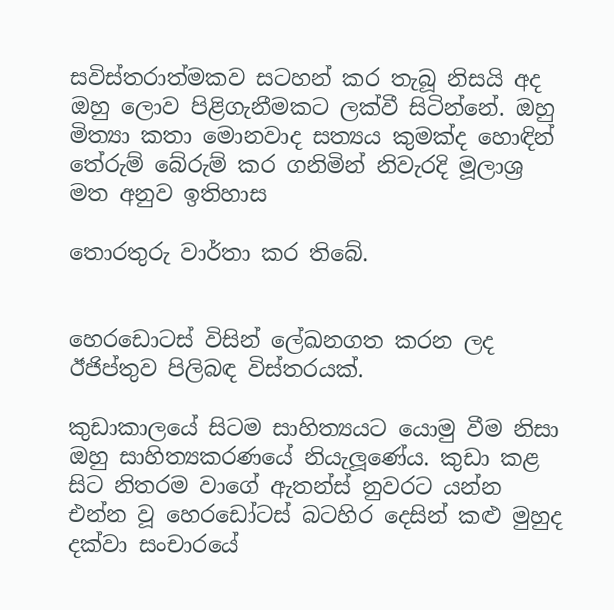සවිස්තරාත්මකව සටහන් කර තැබූ නිසයි අද ඔහු ලොව පිළිගැනීමකට ලක්වී සිටින්නේ. ඔහු මිත්‍යා කතා මොනවාද සත්‍යය කුමක්ද හොඳින් තේරුම් බේරුම් කර ගනිමින් නිවැරදි මූලාශ්‍ර මත අනුව ඉතිහාස

තොරතුරු වාර්තා කර තිබේ.


හෙරඩොටස් විසින් ලේඛනගත කරන ලද ඊජිප්තුව පිලිබඳ විස්තරයක්.

කුඩාකාලයේ සිටම සාහිත්‍යයට යොමු වීම නිසා ඔහු සාහිත්‍යකරණයේ නියැලූණේය. කුඩා කළ සිට නිතරම වාගේ ඇතන්ස් නුවරට යන්න එන්න වූ හෙරඩෝටස් බටහිර දෙසින් කළු මුහුද දක්වා සංචාරයේ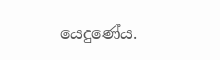යෙදුණේය.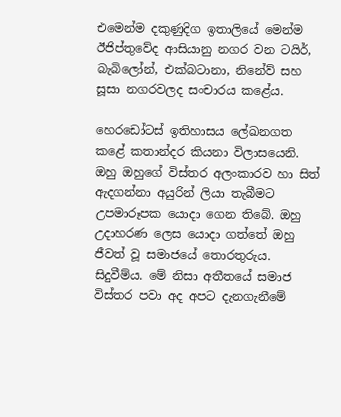එමෙන්ම දකුණුදිග ඉතාලියේ මෙන්ම ඊජිප්තුවේද ආසියානු නගර වන ටයිර්, බැබිලෝන්, එක්බටානා, නිනේව් සහ සූසා නගරවලද සංචාරය කළේය.

හෙරඩෝටස් ඉතිහාසය ලේඛනගත කළේ කතාන්දර කියනා විලාසයෙනි. ඔහු ඔහුගේ විස්තර අලංකාරව හා සිත් ඇදගන්නා අයුරින් ලියා තැබීමට උපමාරූපක යොදා ගෙන තිබේ. ඔහු උදාහරණ ලෙස යොදා ගත්තේ ඔහු ජීවත් වූ සමාජයේ තොරතුරුය. සිදුවීම්ය. මේ නිසා අතීතයේ සමාජ විස්තර පවා අද අපට දැනගැනීමේ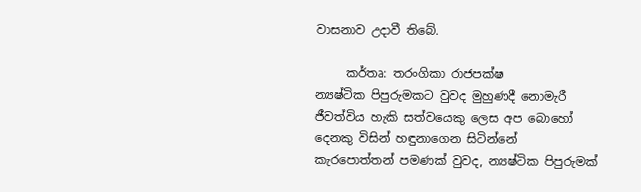වාසනාව උදාවී තිබේ.

     කර්තෘ: තරංගිකා රාජපක්ෂ
න්‍යෂ්ටික පිපුරුමකට වුවද මුහුණදී නොමැරී ජීවත්විය හැකි සත්වයෙකු ලෙස අප බොහෝ දෙනකු විසින් හඳුනාගෙන සිටින්නේ කැර‍පොත්තන් පමණක් වුවද, න්‍යෂ්ටික පිපුරුමක්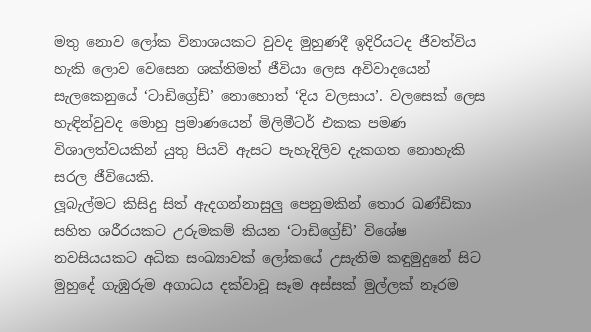මතු නොව ලෝක විනාශයකට වුවද මුහුණදී ඉදිරියටද ජීවත්විය හැකි ලොව වෙසෙන ශක්තිමත් ජීවියා ලෙස අවිවාදයෙන් සැලකෙනුයේ ‘ටාඩිග්‍රේඩ්’ නොහොත් ‘දිය වලසාය’. වලසෙක් ලෙස හැඳින්වුවද මොහු ප්‍රමාණයෙන් මිලිමීටර් එකක පමණ විශාලත්වයකින් යුතු පියවි ඇසට පැහැදිලිව දැකගත නොහැකි සරල ජීවියෙකි.
ලූබැල්මට කිසිදු සිත් ඇදගන්නාසුලු පෙනුමකින් තොර ඛණ්ඩිකා සහිත ශරීරයකට උරුමකම් කියන ‘ටාඩිග්‍රේඩ්’ විශේෂ නවසියයකට අධික සංඛ්‍යාවක් ලෝකයේ උසැතිම කඳුමුදුනේ සිට මුහුදේ ගැඹුරුම අගාධය දක්වාවූ සෑම අස්සක් මුල්ලක් නෑරම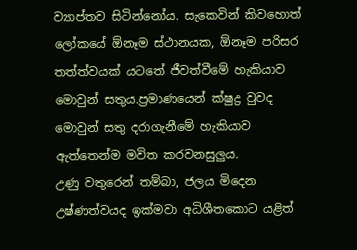ව්‍යාප්තව සිටින්නෝය. සැකෙවින් කිවහොත් ලෝකයේ ඕනෑම ස්ථානයක, ඕනෑම පරිසර තත්ත්වයක් යටතේ ජීවත්වීමේ හැකියාව මොවුන් සතුය.ප්‍රමාණයෙන් ක්ෂුද්‍ර වුවද මොවුන් සතු දරාගැනීමේ හැකියාව ඇත්තෙන්ම මවිත කරවනසුලුය.
උණු වතුරෙන් තම්බා, ජලය මිදෙන උෂ්ණත්වයද ඉක්මවා අධිශීතකොට යළිත්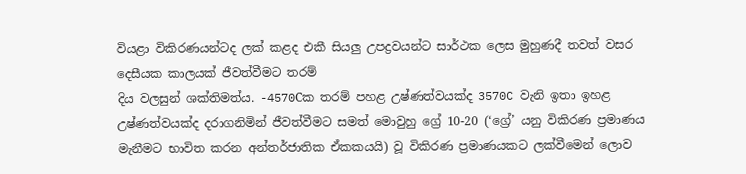වියළා විකිරණයන්ටද ලක් කළද එකී සියලු උපද්‍රවයන්ට සාර්ථක ලෙස මුහුණදී තවත් වසර දෙසීයක කාලයක් ජීවත්වීමට තරම්
දිය වලසුන් ශක්තිමත්ය. -4570Cක තරම් පහළ උෂ්ණත්වයක්ද 3570C වැනි ඉතා ඉහළ උෂ්ණත්වයක්ද දරාගනිමින් ජීවත්වීමට සමත් මොවුහු ග්‍රේ 10-20 (‘ග්‍රේ’ යනු විකිරණ ප්‍රමාණය මැනීමට භාවිත කරන අන්තර්ජාතික ඒකකයයි) වූ විකිරණ ප්‍රමාණයකට ලක්වීමෙන් ලොව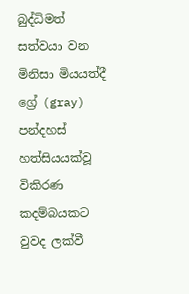බුද්ධිමත් සත්වයා වන මිනිසා මියයත්දී ග්‍රේ (gray) පන්දහස් හත්සියයක්වූ විකිරණ කදම්බයකට වුවද ලක්වී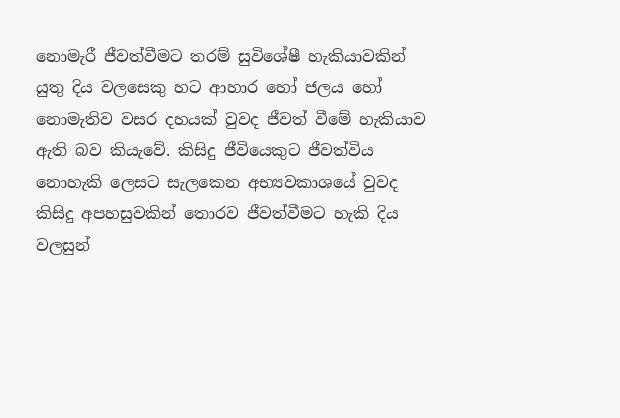නොමැරී ජීවත්වීමට තරම් සුවිශේෂී හැකියාවකින් යුතු දිය වලසෙකු හට ආහාර හෝ ජලය හෝ නොමැතිව වසර දහයක් වුවද ජීවත් වීමේ හැකියාව ඇති බව කියැවේ. කිසිදු ජීවියෙකුට ජීවත්විය නොහැකි ලෙසට සැලකෙන අභ්‍යවකාශයේ වුවද කිසිදු අපහසුවකින් තොරව ජීවත්වීමට හැකි දිය වලසුන්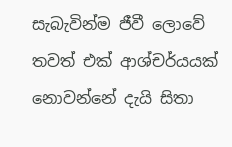සැබැවින්ම ජීවී ලොවේ තවත් එක් ආශ්චර්යයක් නොවන්නේ දැයි සිතා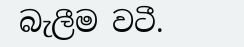බැලීම වටී.